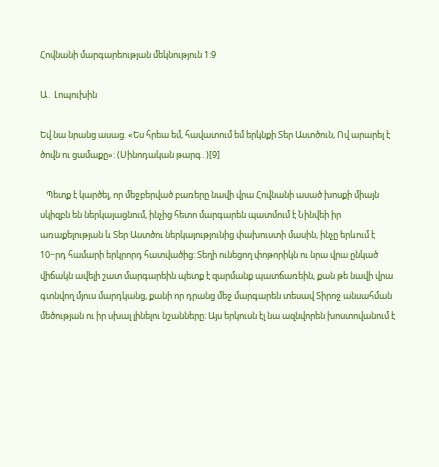Հովնանի մարգարեության մեկնություն 1:9

Ա․ Լոպուխին

Եվ նա նրանց ասաց. «Ես հրեա եմ, հավատում եմ երկնքի Տեր Աստծուն, Ով արարել է ծովն ու ցամաքը»: (Սինոդական թարգ․)[9]

   Պետք է կարծել, որ մեջբերված բառերը նավի վրա Հովնանի ասած խոսքի միայն սկիզբն են ներկայացնում, ինչից հետո մարգարեն պատմում է Նինվեի իր առաքելության և Տեր Աստծու ներկայությունից փախուստի մասին, ինչը երևում է 10−րդ համարի երկրորդ հատվածից: Տեղի ունեցող փոթորիկն ու նրա վրա ընկած վիճակն ավելի շատ մարգարեին պետք է զարմանք պատճառեին, քան թե նավի վրա գտնվող մյուս մարդկանց, քանի որ դրանց մեջ մարգարեն տեսավ Տիրոջ անսահման մեծության ու իր սխալ լինելու նշանները։ Այս երկուսն էլ նա ազնվորեն խոստովանում է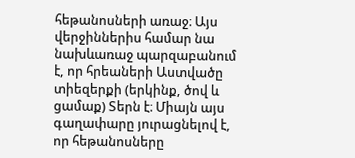հեթանոսների առաջ։ Այս վերջիններիս համար նա նախևառաջ պարզաբանում է, որ հրեաների Աստվածը տիեզերքի (երկինք, ծով և ցամաք) Տերն է։ Միայն այս գաղափարը յուրացնելով է, որ հեթանոսները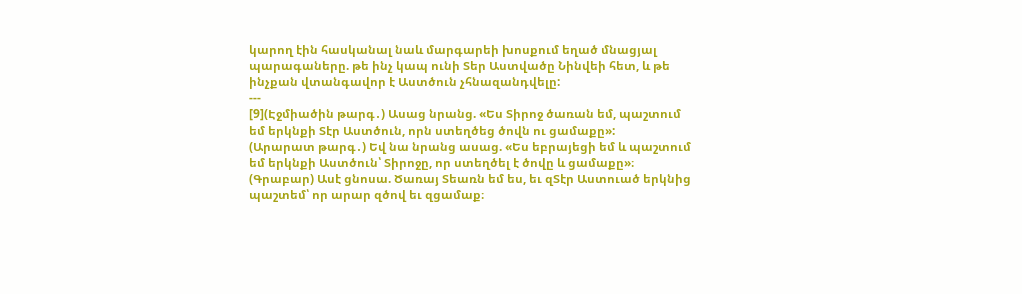կարող էին հասկանալ նաև մարգարեի խոսքում եղած մնացյալ պարագաները. թե ինչ կապ ունի Տեր Աստվածը Նինվեի հետ, և թե ինչքան վտանգավոր է Աստծուն չհնազանդվելը:
---
[9](Էջմիածին թարգ․) Ասաց նրանց. «Ես Տիրոջ ծառան եմ, պաշտում եմ երկնքի Տէր Աստծուն, որն ստեղծեց ծովն ու ցամաքը»:
(Արարատ թարգ․) Եվ նա նրանց ասաց. «Ես եբրայեցի եմ և պաշտում եմ երկնքի Աստծուն՝ Տիրոջը, որ ստեղծել է ծովը և ցամաքը»։
(Գրաբար) Ասէ ցնոսա. Ծառայ Տեառն եմ ես, եւ զՏէր Աստուած երկնից պաշտեմ՝ որ արար զծով եւ զցամաք։